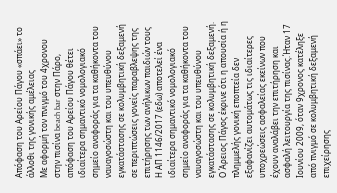Απόφαση του Αρείου Πάγου «σπάει» το άλλοθι της γονικής αμέλειας
Με αφορμή τον πνιγμό του 4χρονου στην πισίνα beach bar στην Πάρο, απόφαση του Αρείου Πάγου θέτει ιδιαίτερα σημαντικό νομολογιακό σημείο αναφοράς για τα καθήκοντα του ναυαγοσώστη και του υπευθύνου εγκατάστασης σε κολυμβητική δεξαμενή σε περιπτώσεις γονείς παραβλεψης της επιτήρησης των ανήλικων παιδιών τους
Η ΑΠ 1146/2017 (εδω) αποτελεί ένα ιδιαίτερα σημαντικό νομολογιακό σημείο αναφοράς για τα καθήκοντα του ναυαγοσώστη και του υπευθύνου εγκατάστασης σε κολυμβητική δεξαμενή. Ο Άρειος Πάγος έκρινε ότι η απουσία ή η πλημμελής γονική εποπτεία δεν εξαφανίζει αυτομάτως τις ιδιαίτερες υποχρεώσεις ασφαλείας εκείνων που έχουν αναλάβει την επιτήρηση και ασφαλή λειτουργία της πισίνας.Ήταν 17 Ιουνίου 2009, όταν 9χρονος κατέληξε από πνιγμό σε κολυμβητική δεξαμενή επιχείρησης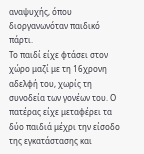αναψυχής, όπου διοργανωνόταν παιδικό πάρτι.
Το παιδί είχε φτάσει στον χώρο μαζί με τη 16χρονη αδελφή του, χωρίς τη συνοδεία των γονέων του. Ο πατέρας είχε μεταφέρει τα δύο παιδιά μέχρι την είσοδο της εγκατάστασης και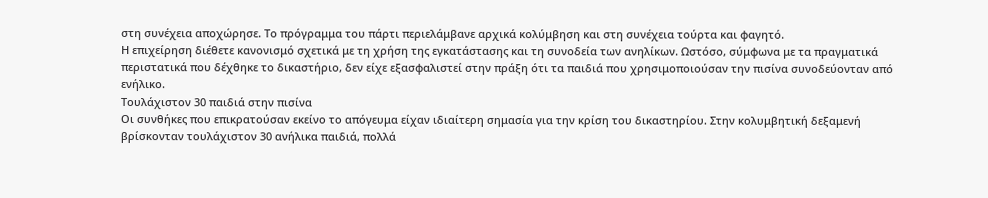στη συνέχεια αποχώρησε. Το πρόγραμμα του πάρτι περιελάμβανε αρχικά κολύμβηση και στη συνέχεια τούρτα και φαγητό.
Η επιχείρηση διέθετε κανονισμό σχετικά με τη χρήση της εγκατάστασης και τη συνοδεία των ανηλίκων. Ωστόσο, σύμφωνα με τα πραγματικά περιστατικά που δέχθηκε το δικαστήριο, δεν είχε εξασφαλιστεί στην πράξη ότι τα παιδιά που χρησιμοποιούσαν την πισίνα συνοδεύονταν από ενήλικο.
Τουλάχιστον 30 παιδιά στην πισίνα
Οι συνθήκες που επικρατούσαν εκείνο το απόγευμα είχαν ιδιαίτερη σημασία για την κρίση του δικαστηρίου. Στην κολυμβητική δεξαμενή βρίσκονταν τουλάχιστον 30 ανήλικα παιδιά, πολλά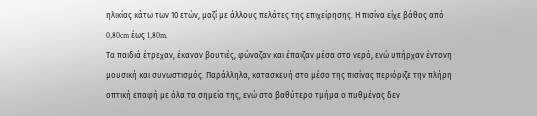ηλικίας κάτω των 10 ετών, μαζί με άλλους πελάτες της επιχείρησης. Η πισίνα είχε βάθος από 0,80cm έως 1,80m.
Τα παιδιά έτρεχαν, έκαναν βουτιές, φώναζαν και έπαιζαν μέσα στο νερό, ενώ υπήρχαν έντονη μουσική και συνωστισμός. Παράλληλα, κατασκευή στο μέσο της πισίνας περιόριζε την πλήρη οπτική επαφή με όλα τα σημεία της, ενώ στο βαθύτερο τμήμα ο πυθμένας δεν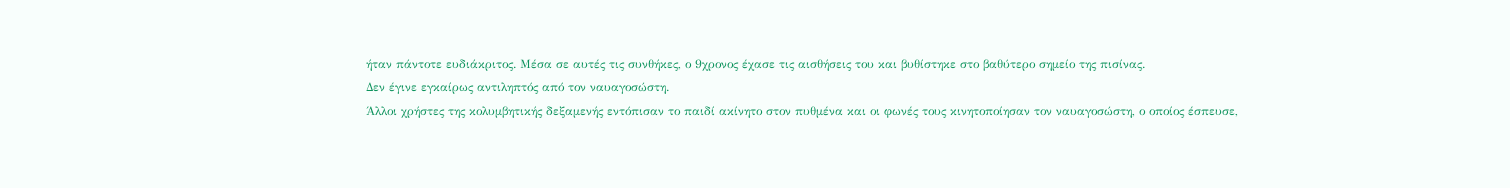ήταν πάντοτε ευδιάκριτος. Mέσα σε αυτές τις συνθήκες, ο 9χρονος έχασε τις αισθήσεις του και βυθίστηκε στο βαθύτερο σημείο της πισίνας.
Δεν έγινε εγκαίρως αντιληπτός από τον ναυαγοσώστη.
Άλλοι χρήστες της κολυμβητικής δεξαμενής εντόπισαν το παιδί ακίνητο στον πυθμένα και οι φωνές τους κινητοποίησαν τον ναυαγοσώστη, ο οποίος έσπευσε,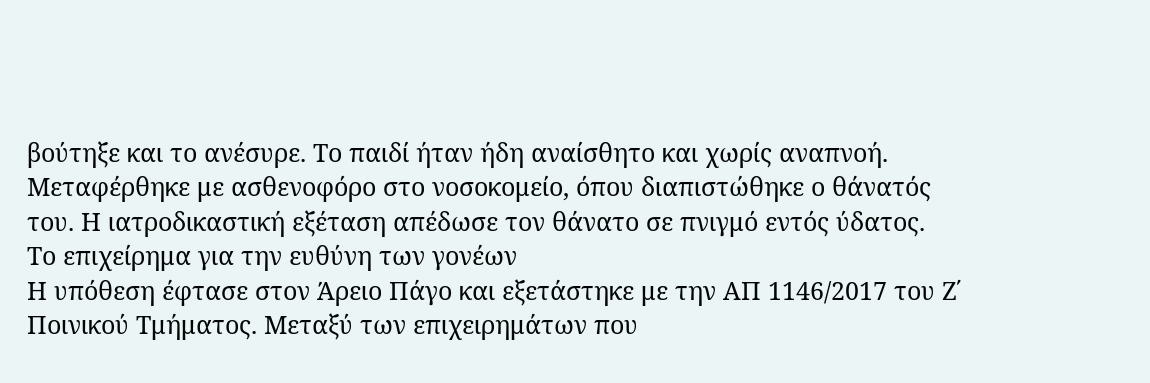βούτηξε και το ανέσυρε. Το παιδί ήταν ήδη αναίσθητο και χωρίς αναπνοή. Μεταφέρθηκε με ασθενοφόρο στο νοσοκομείο, όπου διαπιστώθηκε ο θάνατός του. Η ιατροδικαστική εξέταση απέδωσε τον θάνατο σε πνιγμό εντός ύδατος.
Το επιχείρημα για την ευθύνη των γονέων
Η υπόθεση έφτασε στον Άρειο Πάγο και εξετάστηκε με την ΑΠ 1146/2017 του Ζ΄ Ποινικού Τμήματος. Μεταξύ των επιχειρημάτων που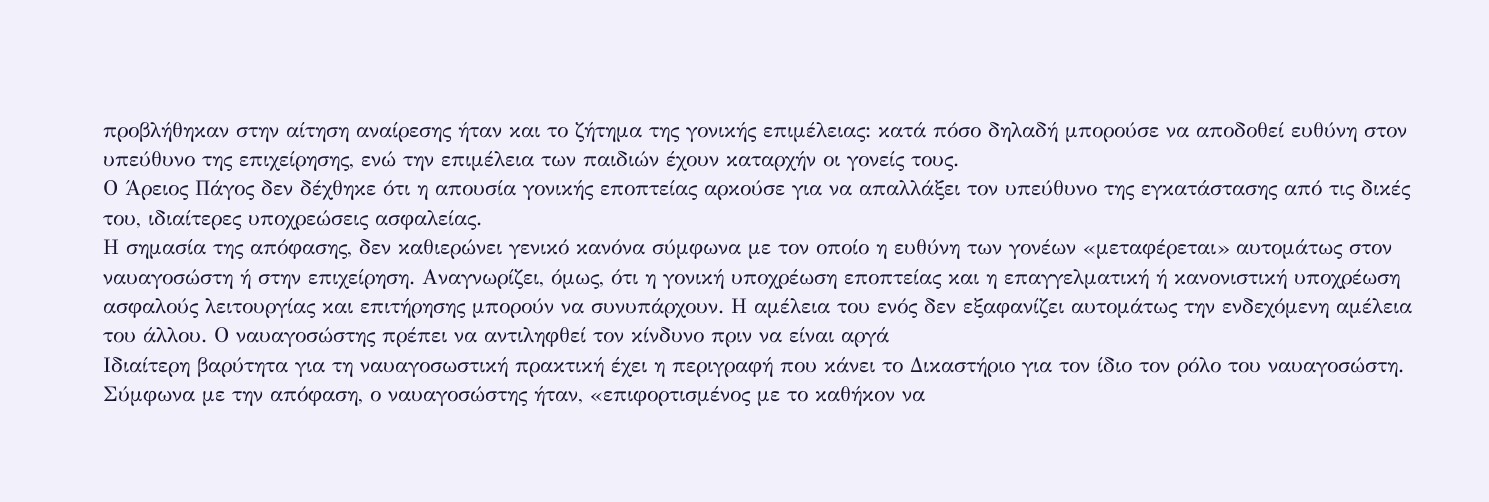προβλήθηκαν στην αίτηση αναίρεσης ήταν και το ζήτημα της γονικής επιμέλειας: κατά πόσο δηλαδή μπορούσε να αποδοθεί ευθύνη στον υπεύθυνο της επιχείρησης, ενώ την επιμέλεια των παιδιών έχουν καταρχήν οι γονείς τους.
Ο Άρειος Πάγος δεν δέχθηκε ότι η απουσία γονικής εποπτείας αρκούσε για να απαλλάξει τον υπεύθυνο της εγκατάστασης από τις δικές του, ιδιαίτερες υποχρεώσεις ασφαλείας.
Η σημασία της απόφασης, δεν καθιερώνει γενικό κανόνα σύμφωνα με τον οποίο η ευθύνη των γονέων «μεταφέρεται» αυτομάτως στον ναυαγοσώστη ή στην επιχείρηση. Αναγνωρίζει, όμως, ότι η γονική υποχρέωση εποπτείας και η επαγγελματική ή κανονιστική υποχρέωση ασφαλούς λειτουργίας και επιτήρησης μπορούν να συνυπάρχουν. Η αμέλεια του ενός δεν εξαφανίζει αυτομάτως την ενδεχόμενη αμέλεια του άλλου. Ο ναυαγοσώστης πρέπει να αντιληφθεί τον κίνδυνο πριν να είναι αργά
Ιδιαίτερη βαρύτητα για τη ναυαγοσωστική πρακτική έχει η περιγραφή που κάνει το Δικαστήριο για τον ίδιο τον ρόλο του ναυαγοσώστη.
Σύμφωνα με την απόφαση, ο ναυαγοσώστης ήταν, «επιφορτισμένος με το καθήκον να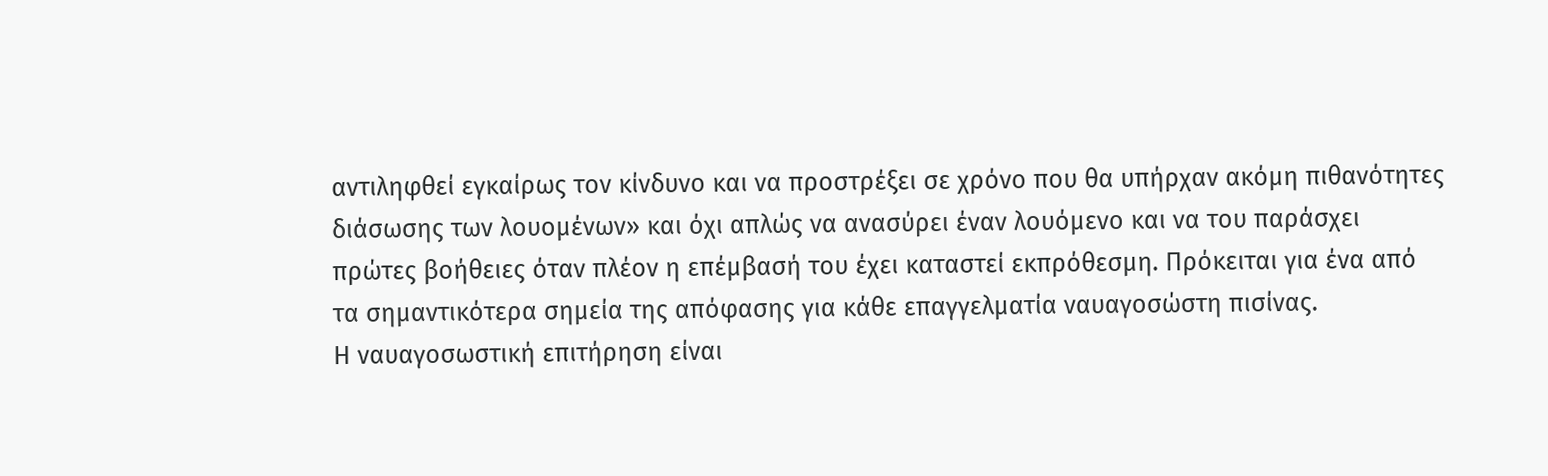αντιληφθεί εγκαίρως τον κίνδυνο και να προστρέξει σε χρόνο που θα υπήρχαν ακόμη πιθανότητες διάσωσης των λουομένων» και όχι απλώς να ανασύρει έναν λουόμενο και να του παράσχει πρώτες βοήθειες όταν πλέον η επέμβασή του έχει καταστεί εκπρόθεσμη. Πρόκειται για ένα από τα σημαντικότερα σημεία της απόφασης για κάθε επαγγελματία ναυαγοσώστη πισίνας.
Η ναυαγοσωστική επιτήρηση είναι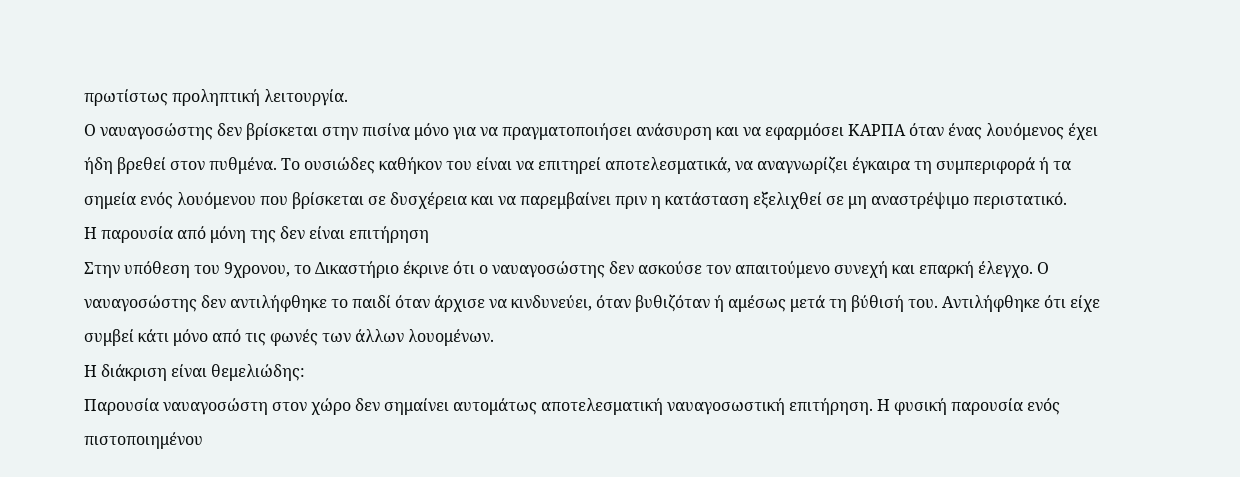πρωτίστως προληπτική λειτουργία.
Ο ναυαγοσώστης δεν βρίσκεται στην πισίνα μόνο για να πραγματοποιήσει ανάσυρση και να εφαρμόσει ΚΑΡΠΑ όταν ένας λουόμενος έχει ήδη βρεθεί στον πυθμένα. Το ουσιώδες καθήκον του είναι να επιτηρεί αποτελεσματικά, να αναγνωρίζει έγκαιρα τη συμπεριφορά ή τα σημεία ενός λουόμενου που βρίσκεται σε δυσχέρεια και να παρεμβαίνει πριν η κατάσταση εξελιχθεί σε μη αναστρέψιμο περιστατικό.
Η παρουσία από μόνη της δεν είναι επιτήρηση
Στην υπόθεση του 9χρονου, το Δικαστήριο έκρινε ότι ο ναυαγοσώστης δεν ασκούσε τον απαιτούμενο συνεχή και επαρκή έλεγχο. Ο ναυαγοσώστης δεν αντιλήφθηκε το παιδί όταν άρχισε να κινδυνεύει, όταν βυθιζόταν ή αμέσως μετά τη βύθισή του. Αντιλήφθηκε ότι είχε συμβεί κάτι μόνο από τις φωνές των άλλων λουομένων.
Η διάκριση είναι θεμελιώδης:
Παρουσία ναυαγοσώστη στον χώρο δεν σημαίνει αυτομάτως αποτελεσματική ναυαγοσωστική επιτήρηση. Η φυσική παρουσία ενός πιστοποιημένου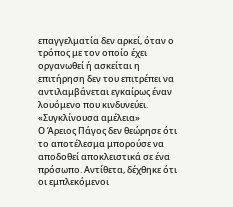επαγγελματία δεν αρκεί, όταν ο τρόπος με τον οποίο έχει οργανωθεί ή ασκείται η επιτήρηση δεν του επιτρέπει να αντιλαμβάνεται εγκαίρως έναν λουόμενο που κινδυνεύει.
«Συγκλίνουσα αμέλεια»
Ο Άρειος Πάγος δεν θεώρησε ότι το αποτέλεσμα μπορούσε να αποδοθεί αποκλειστικά σε ένα πρόσωπο. Αντίθετα, δέχθηκε ότι οι εμπλεκόμενοι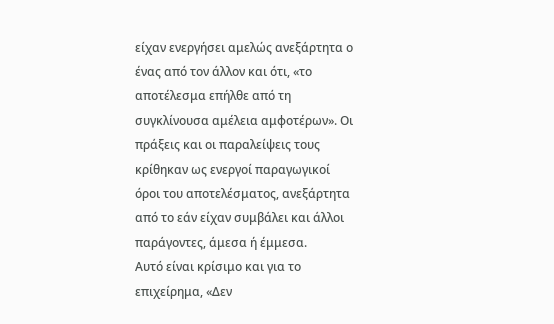είχαν ενεργήσει αμελώς ανεξάρτητα ο ένας από τον άλλον και ότι, «το αποτέλεσμα επήλθε από τη συγκλίνουσα αμέλεια αμφοτέρων». Οι πράξεις και οι παραλείψεις τους κρίθηκαν ως ενεργοί παραγωγικοί όροι του αποτελέσματος, ανεξάρτητα από το εάν είχαν συμβάλει και άλλοι παράγοντες, άμεσα ή έμμεσα.
Αυτό είναι κρίσιμο και για το επιχείρημα, «Δεν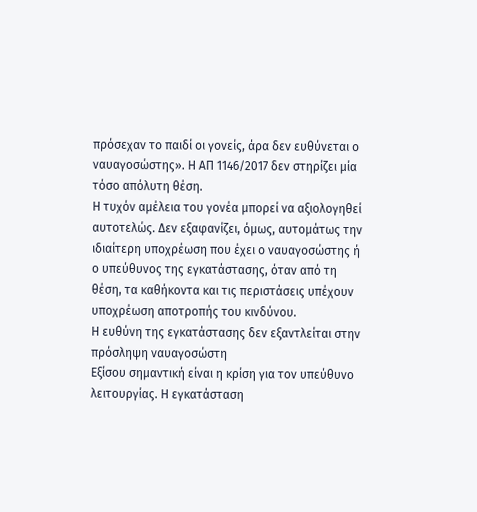πρόσεχαν το παιδί οι γονείς, άρα δεν ευθύνεται ο ναυαγοσώστης». Η ΑΠ 1146/2017 δεν στηρίζει μία τόσο απόλυτη θέση.
Η τυχόν αμέλεια του γονέα μπορεί να αξιολογηθεί αυτοτελώς. Δεν εξαφανίζει, όμως, αυτομάτως την ιδιαίτερη υποχρέωση που έχει ο ναυαγοσώστης ή ο υπεύθυνος της εγκατάστασης, όταν από τη θέση, τα καθήκοντα και τις περιστάσεις υπέχουν υποχρέωση αποτροπής του κινδύνου.
Η ευθύνη της εγκατάστασης δεν εξαντλείται στην πρόσληψη ναυαγοσώστη
Εξίσου σημαντική είναι η κρίση για τον υπεύθυνο λειτουργίας. Η εγκατάσταση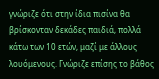γνώριζε ότι στην ίδια πισίνα θα βρίσκονταν δεκάδες παιδιά, πολλά κάτω των 10 ετών, μαζί με άλλους λουόμενους. Γνώριζε επίσης το βάθος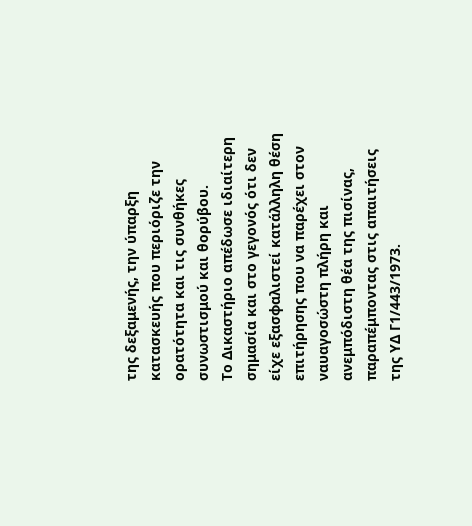της δεξαμενής, την ύπαρξη κατασκευής που περιόριζε την ορατότητα και τις συνθήκες συνωστισμού και θορύβου.
Το Δικαστήριο απέδωσε ιδιαίτερη σημασία και στο γεγονός ότι δεν είχε εξασφαλιστεί κατάλληλη θέση επιτήρησης που να παρέχει στον ναυαγοσώστη πλήρη και ανεμπόδιστη θέα της πισίνας, παραπέμποντας στις απαιτήσεις της ΥΔ Γ1/443/1973.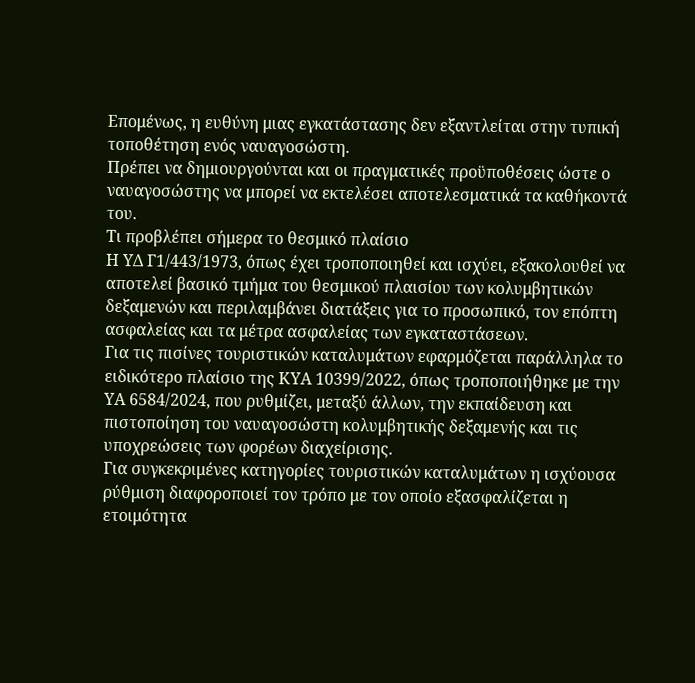Επομένως, η ευθύνη μιας εγκατάστασης δεν εξαντλείται στην τυπική τοποθέτηση ενός ναυαγοσώστη.
Πρέπει να δημιουργούνται και οι πραγματικές προϋποθέσεις ώστε ο ναυαγοσώστης να μπορεί να εκτελέσει αποτελεσματικά τα καθήκοντά του.
Τι προβλέπει σήμερα το θεσμικό πλαίσιο
Η ΥΔ Γ1/443/1973, όπως έχει τροποποιηθεί και ισχύει, εξακολουθεί να αποτελεί βασικό τμήμα του θεσμικού πλαισίου των κολυμβητικών δεξαμενών και περιλαμβάνει διατάξεις για το προσωπικό, τον επόπτη ασφαλείας και τα μέτρα ασφαλείας των εγκαταστάσεων.
Για τις πισίνες τουριστικών καταλυμάτων εφαρμόζεται παράλληλα το ειδικότερο πλαίσιο της ΚΥΑ 10399/2022, όπως τροποποιήθηκε με την ΥΑ 6584/2024, που ρυθμίζει, μεταξύ άλλων, την εκπαίδευση και πιστοποίηση του ναυαγοσώστη κολυμβητικής δεξαμενής και τις υποχρεώσεις των φορέων διαχείρισης.
Για συγκεκριμένες κατηγορίες τουριστικών καταλυμάτων η ισχύουσα ρύθμιση διαφοροποιεί τον τρόπο με τον οποίο εξασφαλίζεται η ετοιμότητα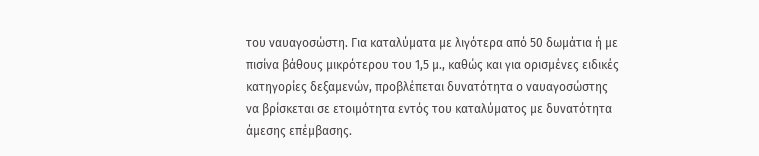του ναυαγοσώστη. Για καταλύματα με λιγότερα από 50 δωμάτια ή με πισίνα βάθους μικρότερου του 1,5 μ., καθώς και για ορισμένες ειδικές κατηγορίες δεξαμενών, προβλέπεται δυνατότητα ο ναυαγοσώστης να βρίσκεται σε ετοιμότητα εντός του καταλύματος με δυνατότητα άμεσης επέμβασης.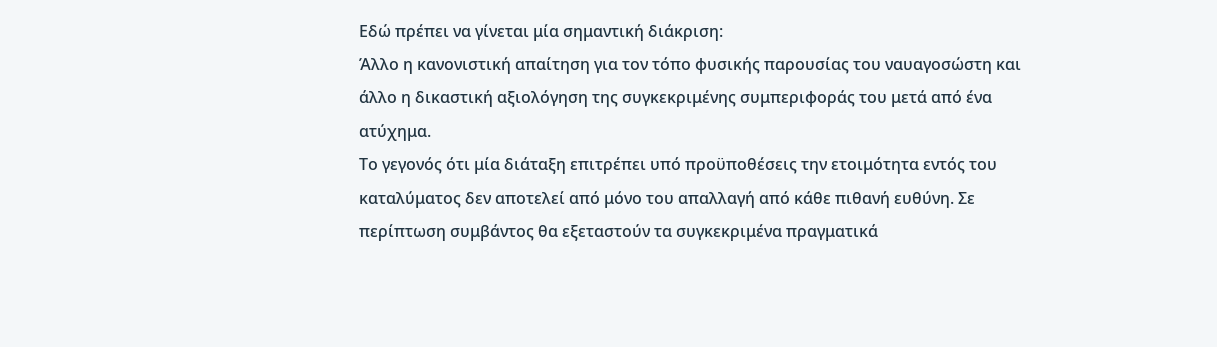Εδώ πρέπει να γίνεται μία σημαντική διάκριση:
Άλλο η κανονιστική απαίτηση για τον τόπο φυσικής παρουσίας του ναυαγοσώστη και άλλο η δικαστική αξιολόγηση της συγκεκριμένης συμπεριφοράς του μετά από ένα ατύχημα.
Το γεγονός ότι μία διάταξη επιτρέπει υπό προϋποθέσεις την ετοιμότητα εντός του καταλύματος δεν αποτελεί από μόνο του απαλλαγή από κάθε πιθανή ευθύνη. Σε περίπτωση συμβάντος θα εξεταστούν τα συγκεκριμένα πραγματικά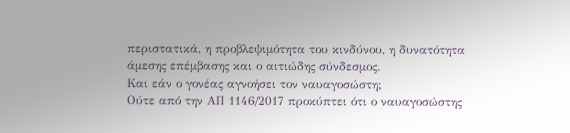περιστατικά, η προβλεψιμότητα του κινδύνου, η δυνατότητα άμεσης επέμβασης και ο αιτιώδης σύνδεσμος.
Και εάν ο γονέας αγνοήσει τον ναυαγοσώστη;
Ούτε από την ΑΠ 1146/2017 προκύπτει ότι ο ναυαγοσώστης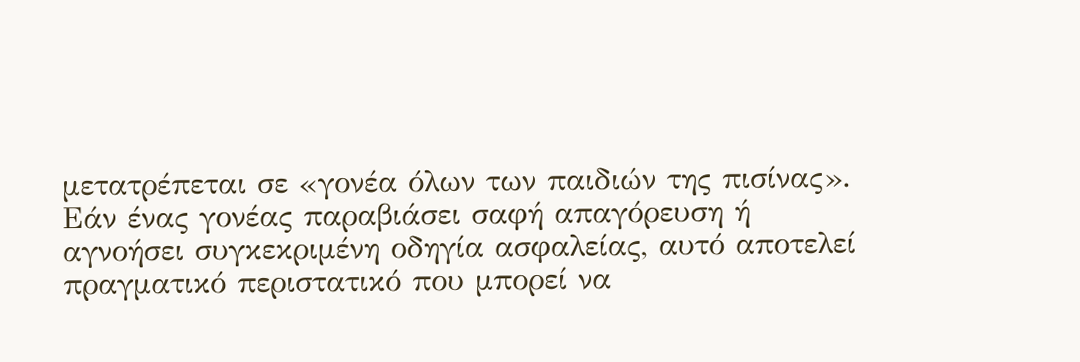μετατρέπεται σε «γονέα όλων των παιδιών της πισίνας».
Εάν ένας γονέας παραβιάσει σαφή απαγόρευση ή αγνοήσει συγκεκριμένη οδηγία ασφαλείας, αυτό αποτελεί πραγματικό περιστατικό που μπορεί να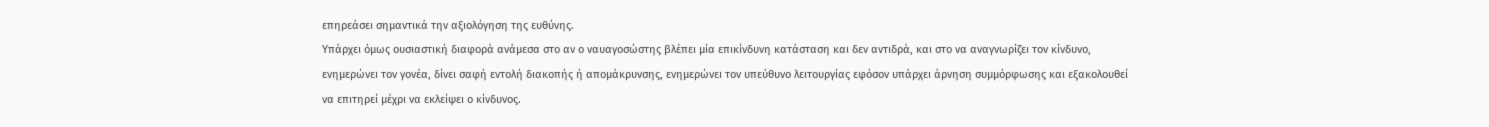επηρεάσει σημαντικά την αξιολόγηση της ευθύνης.
Υπάρχει όμως ουσιαστική διαφορά ανάμεσα στο αν ο ναυαγοσώστης βλέπει μία επικίνδυνη κατάσταση και δεν αντιδρά, και στο να αναγνωρίζει τον κίνδυνο, ενημερώνει τον γονέα, δίνει σαφή εντολή διακοπής ή απομάκρυνσης, ενημερώνει τον υπεύθυνο λειτουργίας εφόσον υπάρχει άρνηση συμμόρφωσης και εξακολουθεί να επιτηρεί μέχρι να εκλείψει ο κίνδυνος.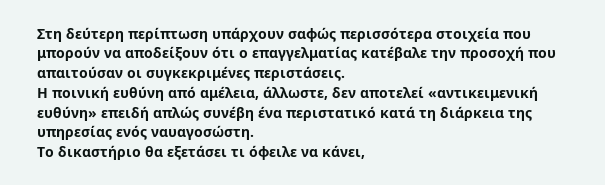Στη δεύτερη περίπτωση υπάρχουν σαφώς περισσότερα στοιχεία που μπορούν να αποδείξουν ότι ο επαγγελματίας κατέβαλε την προσοχή που απαιτούσαν οι συγκεκριμένες περιστάσεις.
Η ποινική ευθύνη από αμέλεια, άλλωστε, δεν αποτελεί «αντικειμενική ευθύνη» επειδή απλώς συνέβη ένα περιστατικό κατά τη διάρκεια της υπηρεσίας ενός ναυαγοσώστη.
Το δικαστήριο θα εξετάσει τι όφειλε να κάνει,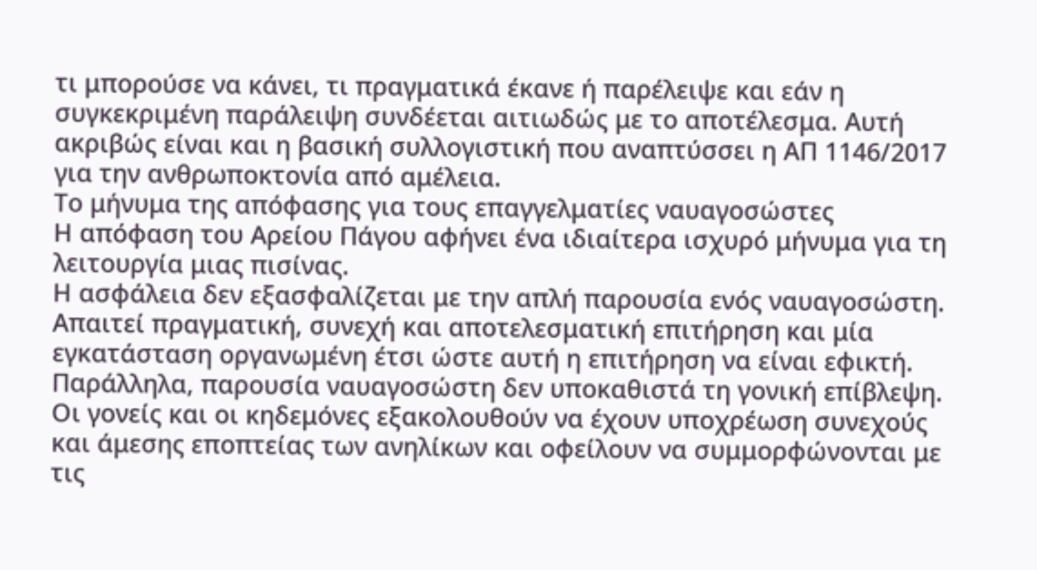τι μπορούσε να κάνει, τι πραγματικά έκανε ή παρέλειψε και εάν η συγκεκριμένη παράλειψη συνδέεται αιτιωδώς με το αποτέλεσμα. Αυτή ακριβώς είναι και η βασική συλλογιστική που αναπτύσσει η ΑΠ 1146/2017 για την ανθρωποκτονία από αμέλεια.
Το μήνυμα της απόφασης για τους επαγγελματίες ναυαγοσώστες
Η απόφαση του Αρείου Πάγου αφήνει ένα ιδιαίτερα ισχυρό μήνυμα για τη λειτουργία μιας πισίνας.
Η ασφάλεια δεν εξασφαλίζεται με την απλή παρουσία ενός ναυαγοσώστη. Απαιτεί πραγματική, συνεχή και αποτελεσματική επιτήρηση και μία εγκατάσταση οργανωμένη έτσι ώστε αυτή η επιτήρηση να είναι εφικτή.
Παράλληλα, παρουσία ναυαγοσώστη δεν υποκαθιστά τη γονική επίβλεψη. Οι γονείς και οι κηδεμόνες εξακολουθούν να έχουν υποχρέωση συνεχούς και άμεσης εποπτείας των ανηλίκων και οφείλουν να συμμορφώνονται με τις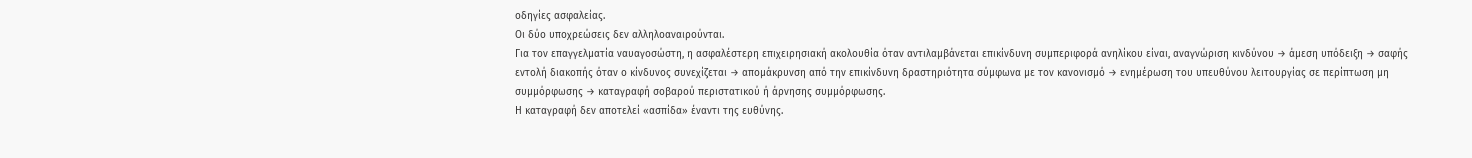οδηγίες ασφαλείας.
Οι δύο υποχρεώσεις δεν αλληλοαναιρούνται.
Για τον επαγγελματία ναυαγοσώστη, η ασφαλέστερη επιχειρησιακή ακολουθία όταν αντιλαμβάνεται επικίνδυνη συμπεριφορά ανηλίκου είναι, αναγνώριση κινδύνου → άμεση υπόδειξη → σαφής εντολή διακοπής όταν ο κίνδυνος συνεχίζεται → απομάκρυνση από την επικίνδυνη δραστηριότητα σύμφωνα με τον κανονισμό → ενημέρωση του υπευθύνου λειτουργίας σε περίπτωση μη συμμόρφωσης → καταγραφή σοβαρού περιστατικού ή άρνησης συμμόρφωσης.
Η καταγραφή δεν αποτελεί «ασπίδα» έναντι της ευθύνης.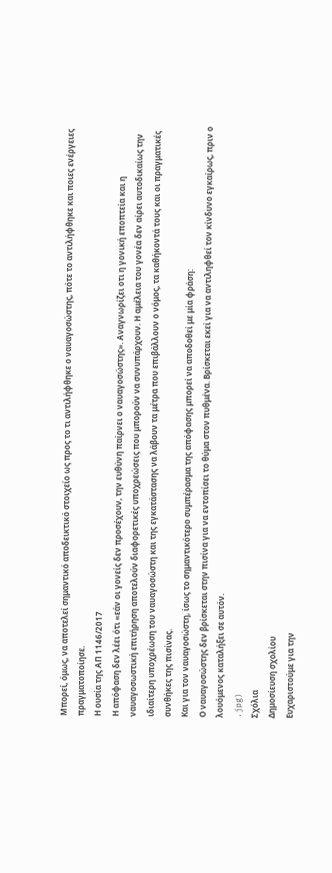Μπορεί, όμως, να αποτελεί σημαντικό αποδεικτικό στοιχείο ως προς το τι αντιλήφθηκε ο ναυαγοσώστης, πότε το αντιλήφθηκε και ποιες ενέργειες πραγματοποίησε.
Η ουσία της ΑΠ 1146/2017
Η απόφαση δεν λέει ότι «εάν οι γονείς δεν προσέχουν, την ευθύνη παίρνει ο ναυαγοσώστης». Αναγνωρίζει οτι η γονική εποπτεία και η ναυαγοσωστική επιτήρηση αποτελούν διαφορετικές υποχρεώσεις που μπορούν να συνυπάρχουν. Η αμέλεια του γονέα δεν αίρει αυτοδικαίως την ιδιαίτερη υποχρέωση του ναυαγοσώστη και της εγκατάστασης να λάβουν τα μέτρα που επιβάλλουν ο νόμος, τα καθήκοντά τους και οι πραγματικές συνθήκες της πισίνας.
Και για τον ναυαγοσώστη, ίσως το σημαντικότερο συμπέρασμα της απόφασης μπορεί να αποδοθεί με μία φράση:
Ο ναυαγοσώστης δεν βρίσκεται στην πισίνα για να εντοπίσει το θύμα στον πυθμένα. Βρίσκεται εκεί για να αντιληφθεί τον κίνδυνο εγκαίρως, πριν ο λουόμενος καταλήξει σε αυτόν.
.jpg)
Σχόλια
Δημοσίευση σχολίου
Ευχαριστούμε για την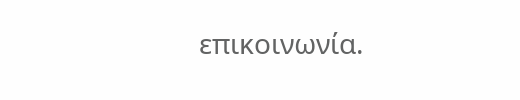επικοινωνία.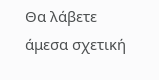Θα λάβετε άμεσα σχετική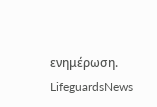ενημέρωση.
LifeguardsNews